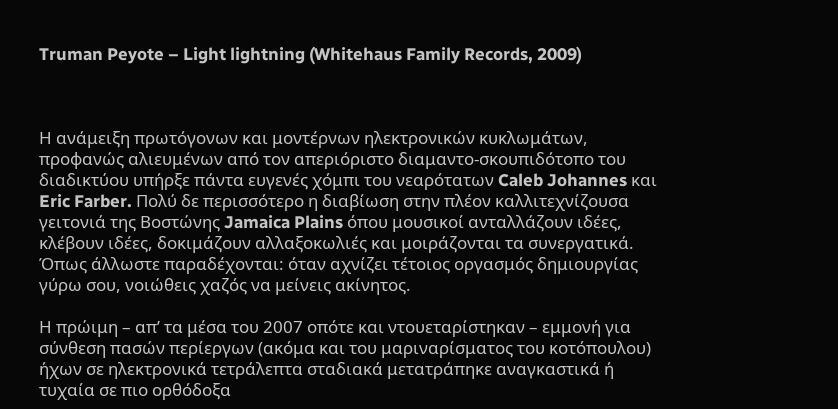Truman Peyote – Light lightning (Whitehaus Family Records, 2009)



Η ανάμειξη πρωτόγονων και μοντέρνων ηλεκτρονικών κυκλωμάτων, προφανώς αλιευμένων από τον απεριόριστο διαμαντο-σκουπιδότοπο του διαδικτύου υπήρξε πάντα ευγενές χόμπι του νεαρότατων Caleb Johannes και Eric Farber. Πολύ δε περισσότερο η διαβίωση στην πλέον καλλιτεχνίζουσα γειτονιά της Βοστώνης Jamaica Plains όπου μουσικοί ανταλλάζουν ιδέες, κλέβουν ιδέες, δοκιμάζουν αλλαξοκωλιές και μοιράζονται τα συνεργατικά. Όπως άλλωστε παραδέχονται: όταν αχνίζει τέτοιος οργασμός δημιουργίας γύρω σου, νοιώθεις χαζός να μείνεις ακίνητος.

Η πρώιμη – απ’ τα μέσα του 2007 οπότε και ντουεταρίστηκαν – εμμονή για σύνθεση πασών περίεργων (ακόμα και του μαριναρίσματος του κοτόπουλου) ήχων σε ηλεκτρονικά τετράλεπτα σταδιακά μετατράπηκε αναγκαστικά ή τυχαία σε πιο ορθόδοξα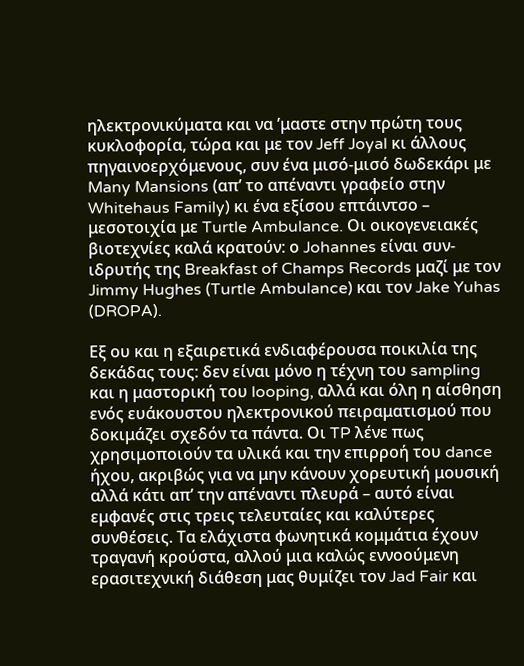ηλεκτρονικύματα και να ’μαστε στην πρώτη τους κυκλοφορία, τώρα και με τον Jeff Joyal κι άλλους πηγαινοερχόμενους, συν ένα μισό-μισό δωδεκάρι με Many Mansions (απ’ το απέναντι γραφείο στην Whitehaus Family) κι ένα εξίσου επτάιντσο – μεσοτοιχία με Turtle Ambulance. Οι οικογενειακές βιοτεχνίες καλά κρατούν: ο Johannes είναι συν-ιδρυτής της Breakfast of Champs Records μαζί με τον Jimmy Hughes (Turtle Ambulance) και τον Jake Yuhas (DROPA).

Εξ ου και η εξαιρετικά ενδιαφέρουσα ποικιλία της δεκάδας τους: δεν είναι μόνο η τέχνη του sampling και η μαστορική του looping, αλλά και όλη η αίσθηση ενός ευάκουστου ηλεκτρονικού πειραματισμού που δοκιμάζει σχεδόν τα πάντα. Οι TP λένε πως χρησιμοποιούν τα υλικά και την επιρροή του dance ήχου, ακριβώς για να μην κάνουν χορευτική μουσική αλλά κάτι απ’ την απέναντι πλευρά – αυτό είναι εμφανές στις τρεις τελευταίες και καλύτερες συνθέσεις. Τα ελάχιστα φωνητικά κομμάτια έχουν τραγανή κρούστα, αλλού μια καλώς εννοούμενη ερασιτεχνική διάθεση μας θυμίζει τον Jad Fair και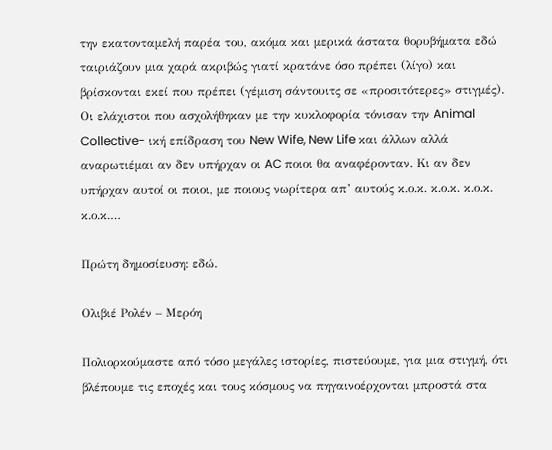την εκατονταμελή παρέα του, ακόμα και μερικά άστατα θορυβήματα εδώ ταιριάζουν μια χαρά ακριβώς γιατί κρατάνε όσο πρέπει (λίγο) και βρίσκονται εκεί που πρέπει (γέμιση σάντουιτς σε «προσιτότερες» στιγμές). Οι ελάχιστοι που ασχολήθηκαν με την κυκλοφορία τόνισαν την Animal Collective- ική επίδραση του New Wife, New Life και άλλων αλλά αναρωτιέμαι αν δεν υπήρχαν οι AC ποιοι θα αναφέρονταν. Κι αν δεν υπήρχαν αυτοί οι ποιοι, με ποιους νωρίτερα απ’ αυτούς κ.ο.κ. κ.ο.κ. κ.ο.κ. κ.ο.κ.…

Πρώτη δημοσίευση: εδώ.

Ολιβιέ Ρολέν – Μερόη

Πολιορκούμαστε από τόσο μεγάλες ιστορίες, πιστεύουμε, για μια στιγμή, ότι βλέπουμε τις εποχές και τους κόσμους να πηγαινοέρχονται μπροστά στα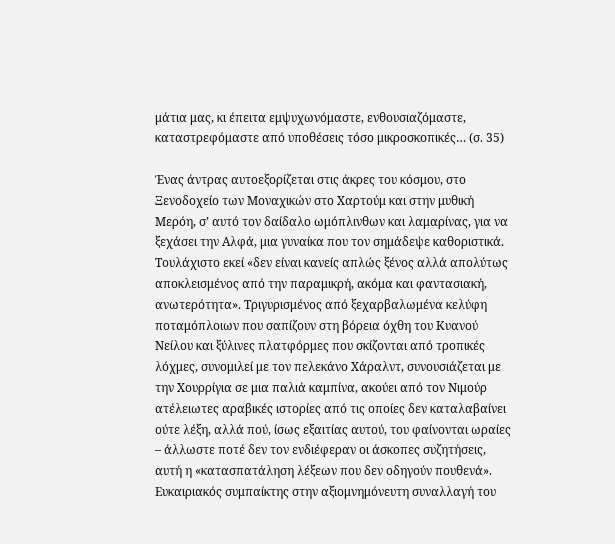μάτια μας, κι έπειτα εμψυχωνόμαστε, ενθουσιαζόμαστε, καταστρεφόμαστε από υποθέσεις τόσο μικροσκοπικές… (σ. 35)

Ένας άντρας αυτοεξορίζεται στις άκρες του κόσμου, στο Ξενοδοχείο των Μοναχικών στο Χαρτούμ και στην μυθική Μερόη, σ’ αυτό τον δαίδαλο ωμόπλινθων και λαμαρίνας, για να ξεχάσει την Αλφά, μια γυναίκα που τον σημάδεψε καθοριστικά. Τουλάχιστο εκεί «δεν είναι κανείς απλώς ξένος αλλά απολύτως αποκλεισμένος από την παραμικρή, ακόμα και φαντασιακή, ανωτερότητα». Τριγυρισμένος από ξεχαρβαλωμένα κελύφη ποταμόπλοιων που σαπίζουν στη βόρεια όχθη του Κυανού Νείλου και ξύλινες πλατφόρμες που σκίζονται από τροπικές λόχμες, συνομιλεί με τον πελεκάνο Χάραλντ, συνουσιάζεται με την Χουρρίγια σε μια παλιά καμπίνα, ακούει από τον Νιμούρ ατέλειωτες αραβικές ιστορίες από τις οποίες δεν καταλαβαίνει ούτε λέξη, αλλά πού, ίσως εξαιτίας αυτού, του φαίνονται ωραίες – άλλωστε ποτέ δεν τον ενδιέφεραν οι άσκοπες συζητήσεις, αυτή η «κατασπατάληση λέξεων που δεν οδηγούν πουθενά». Ευκαιριακός συμπαίκτης στην αξιομνημόνευτη συναλλαγή του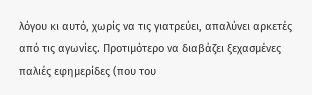λόγου κι αυτό, χωρίς να τις γιατρεύει, απαλύνει αρκετές από τις αγωνίες. Προτιμότερο να διαβάζει ξεχασμένες παλιές εφημερίδες (που του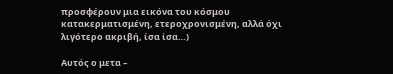προσφέρουν μια εικόνα του κόσμου κατακερματισμένη, ετεροχρονισμένη, αλλά όχι λιγότερο ακριβή, ίσα ίσα…)

Αυτός ο μετα –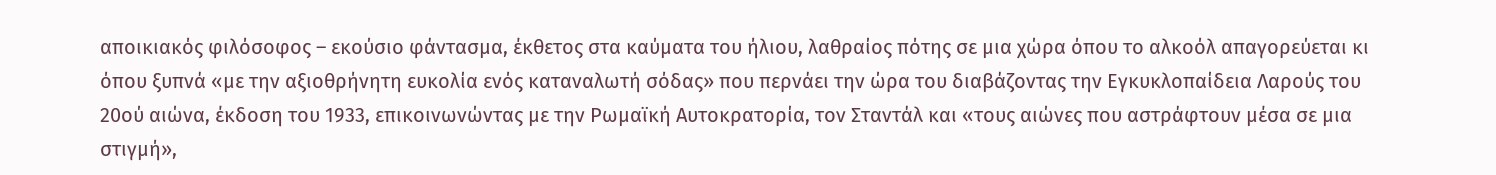αποικιακός φιλόσοφος – εκούσιο φάντασμα, έκθετος στα καύματα του ήλιου, λαθραίος πότης σε μια χώρα όπου το αλκοόλ απαγορεύεται κι όπου ξυπνά «με την αξιοθρήνητη ευκολία ενός καταναλωτή σόδας» που περνάει την ώρα του διαβάζοντας την Εγκυκλοπαίδεια Λαρούς του 20ού αιώνα, έκδοση του 1933, επικοινωνώντας με την Ρωμαϊκή Αυτοκρατορία, τον Σταντάλ και «τους αιώνες που αστράφτουν μέσα σε μια στιγμή»,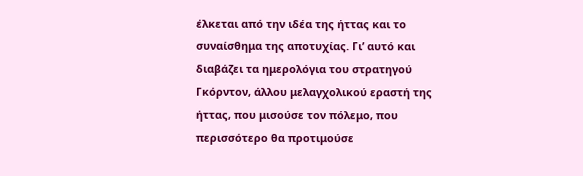έλκεται από την ιδέα της ήττας και το συναίσθημα της αποτυχίας. Γι’ αυτό και διαβάζει τα ημερολόγια του στρατηγού Γκόρντον, άλλου μελαγχολικού εραστή της ήττας, που μισούσε τον πόλεμο, που περισσότερο θα προτιμούσε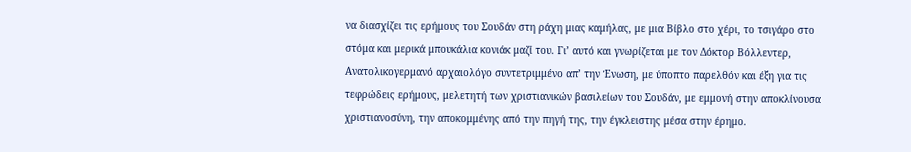να διασχίζει τις ερήμους του Σουδάν στη ράχη μιας καμήλας, με μια Βίβλο στο χέρι, το τσιγάρο στο στόμα και μερικά μπουκάλια κονιάκ μαζί του. Γι’ αυτό και γνωρίζεται με τον Δόκτορ Βόλλεντερ, Ανατολικογερμανό αρχαιολόγο συντετριμμένο απ’ την Ένωση, με ύποπτο παρελθόν και έξη για τις τεφρώδεις ερήμους, μελετητή των χριστιανικών βασιλείων του Σουδάν, με εμμονή στην αποκλίνουσα χριστιανοσύνη, την αποκομμένης από την πηγή της, την έγκλειστης μέσα στην έρημο.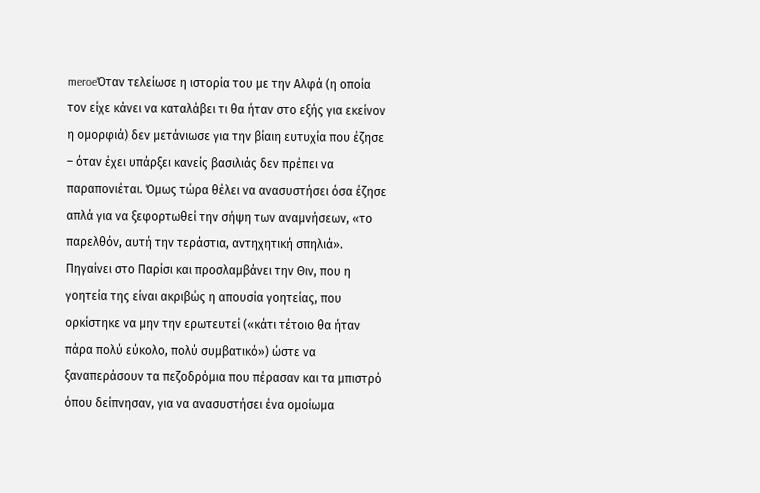meroeΌταν τελείωσε η ιστορία του με την Αλφά (η οποία τον είχε κάνει να καταλάβει τι θα ήταν στο εξής για εκείνον η ομορφιά) δεν μετάνιωσε για την βίαιη ευτυχία που έζησε – όταν έχει υπάρξει κανείς βασιλιάς δεν πρέπει να παραπονιέται. Όμως τώρα θέλει να ανασυστήσει όσα έζησε απλά για να ξεφορτωθεί την σήψη των αναμνήσεων, «το παρελθόν, αυτή την τεράστια, αντηχητική σπηλιά». Πηγαίνει στο Παρίσι και προσλαμβάνει την Θιν, που η γοητεία της είναι ακριβώς η απουσία γοητείας, που ορκίστηκε να μην την ερωτευτεί («κάτι τέτοιο θα ήταν πάρα πολύ εύκολο, πολύ συμβατικό») ώστε να ξαναπεράσουν τα πεζοδρόμια που πέρασαν και τα μπιστρό όπου δείπνησαν, για να ανασυστήσει ένα ομοίωμα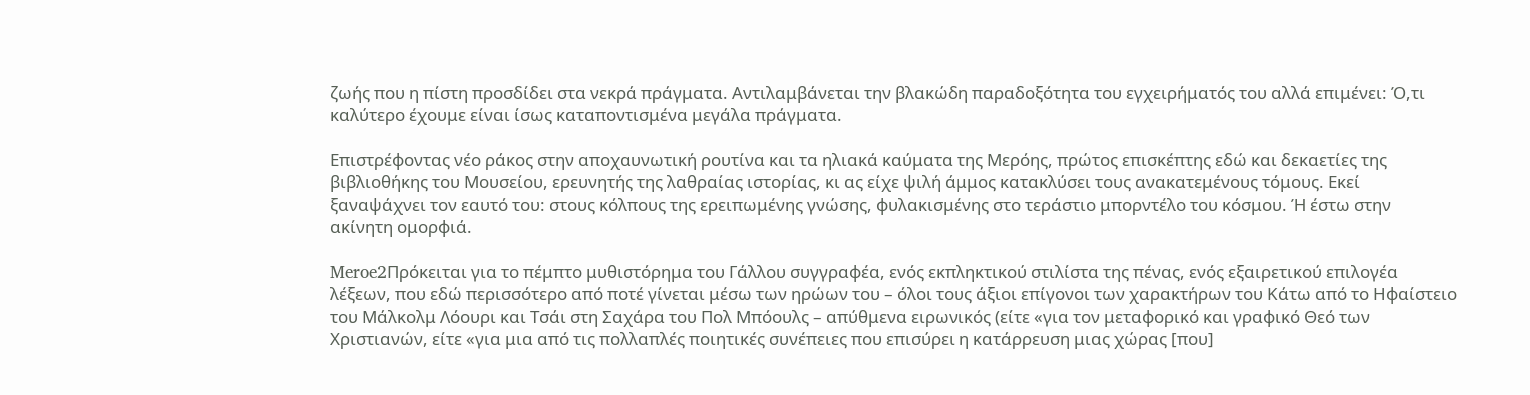ζωής που η πίστη προσδίδει στα νεκρά πράγματα. Αντιλαμβάνεται την βλακώδη παραδοξότητα του εγχειρήματός του αλλά επιμένει: Ό,τι καλύτερο έχουμε είναι ίσως καταποντισμένα μεγάλα πράγματα.

Επιστρέφοντας νέο ράκος στην αποχαυνωτική ρουτίνα και τα ηλιακά καύματα της Μερόης, πρώτος επισκέπτης εδώ και δεκαετίες της βιβλιοθήκης του Μουσείου, ερευνητής της λαθραίας ιστορίας, κι ας είχε ψιλή άμμος κατακλύσει τους ανακατεμένους τόμους. Εκεί ξαναψάχνει τον εαυτό του: στους κόλπους της ερειπωμένης γνώσης, φυλακισμένης στο τεράστιο μπορντέλο του κόσμου. Ή έστω στην ακίνητη ομορφιά.

Meroe2Πρόκειται για το πέμπτο μυθιστόρημα του Γάλλου συγγραφέα, ενός εκπληκτικού στιλίστα της πένας, ενός εξαιρετικού επιλογέα λέξεων, που εδώ περισσότερο από ποτέ γίνεται μέσω των ηρώων του – όλοι τους άξιοι επίγονοι των χαρακτήρων του Κάτω από το Ηφαίστειο του Μάλκολμ Λόουρι και Τσάι στη Σαχάρα του Πολ Μπόουλς – απύθμενα ειρωνικός (είτε «για τον μεταφορικό και γραφικό Θεό των Χριστιανών, είτε «για μια από τις πολλαπλές ποιητικές συνέπειες που επισύρει η κατάρρευση μιας χώρας [που]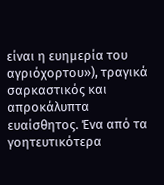είναι η ευημερία του αγριόχορτου»), τραγικά σαρκαστικός και απροκάλυπτα ευαίσθητος. Ένα από τα γοητευτικότερα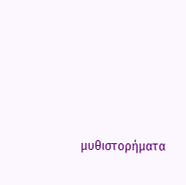μυθιστορήματα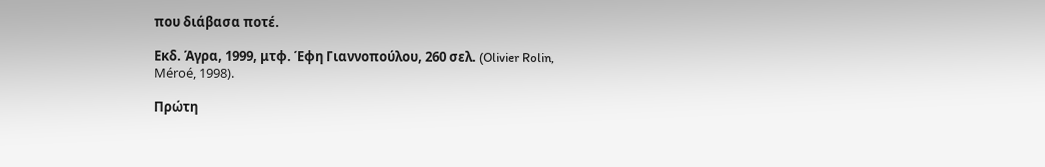που διάβασα ποτέ.

Εκδ. Άγρα, 1999, μτφ. Έφη Γιαννοπούλου, 260 σελ. (Olivier Rolin, Méroé, 1998).

Πρώτη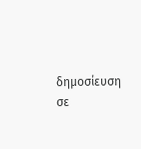δημοσίευση σε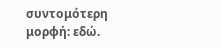συντομότερη μορφή: εδώ.